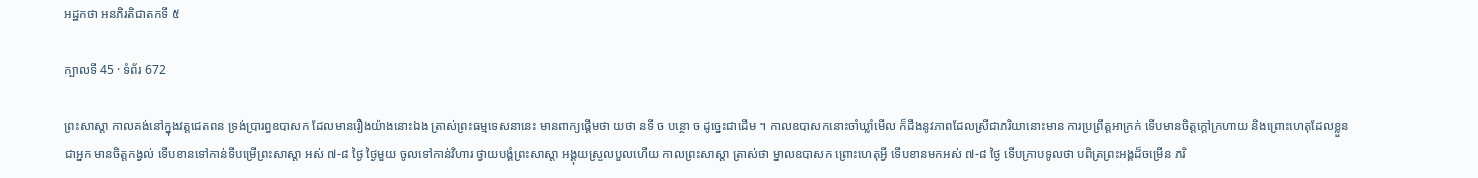អដ្ឋកថា អនភិរតិជាតកទី ៥

ក្បាលទី 45 · ទំព័រ 672

ព្រះសាស្តា កាលគង់នៅក្នុងវត្តជេតពន ទ្រង់ប្រារព្ធឧបាសក ដែលមានរឿងយ៉ាងនោះឯង ត្រាស់ព្រះធម្មទេសនានេះ មានពាក្យផ្តើមថា យថា នទី ច បន្ថោ ច ដូច្នេះជាដើម ។ កាលឧបាសកនោះចាំឃ្លាំមើល ក៏ដឹងនូវភាពដែលស្រីជាភរិយានោះមាន ការប្រព្រឹត្តអាក្រក់ ទើបមានចិត្តក្តៅក្រហាយ និងព្រោះហេតុដែលខ្លួនជាអ្នក មានចិត្តកង្វល់ ទើបខានទៅកាន់ទីបម្រើព្រះសាស្តា អស់ ៧-៨ ថ្ងៃ ថ្ងៃមួយ ចូលទៅកាន់វិហារ ថ្វាយបង្គំព្រះសាស្តា អង្គុយស្រួលបួលហើយ កាលព្រះសាស្តា ត្រាស់ថា ម្នាលឧបាសក ព្រោះហេតុអ្វី ទើបខានមកអស់ ៧-៨ ថ្ងៃ ទើបក្រាបទូលថា បពិត្រព្រះអង្គដ៏ចម្រើន ភរិ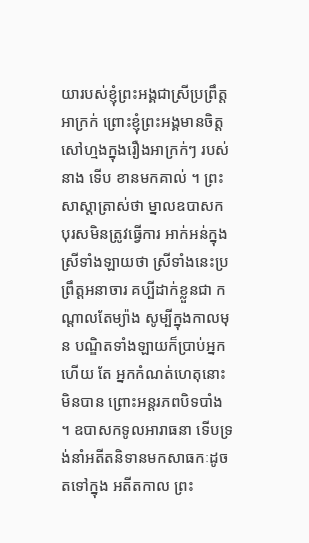យារបស់ខ្ញុំព្រះអង្គជាស្រីប្រព្រឹត្ត អាក្រក់ ព្រោះខ្ញុំព្រះអង្គមានចិត្តសៅហ្មងក្នុងរឿងអាក្រក់ៗ របស់នាង ទើប ខានមកគាល់ ។ ព្រះសាស្តាត្រាស់ថា ម្នាលឧបាសក បុរសមិនត្រូវធ្វើការ អាក់អន់ក្នុងស្រីទាំងឡាយថា ស្រីទាំងនេះប្រព្រឹត្តអនាចារ គប្បីដាក់ខ្លួនជា កណ្តាលតែម្យ៉ាង សូម្បីក្នុងកាលមុន បណ្ឌិតទាំងឡាយក៏ប្រាប់អ្នកហើយ តែ អ្នកកំណត់ហេតុនោះមិនបាន ព្រោះអន្តរភពបិទបាំង ។ ឧបាសកទូលអារាធនា ទើបទ្រង់នាំអតីតនិទានមកសាធកៈដូចតទៅក្នុង អតីតកាល ព្រះ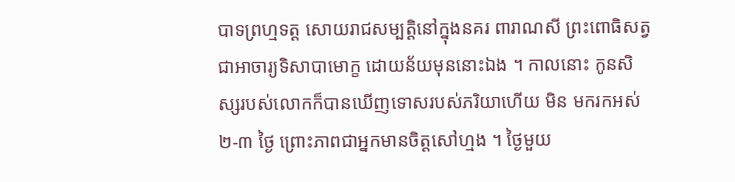បាទព្រហ្មទត្ត សោយរាជសម្បត្តិនៅក្នុងនគរ ពារាណសី ព្រះពោធិសត្វជាអាចារ្យទិសាបាមោក្ខ ដោយន័យមុននោះឯង ។ កាលនោះ កូនសិស្សរបស់លោកក៏បានឃើញទោសរបស់ភរិយាហើយ មិន មករកអស់ ២-៣ ថ្ងៃ ព្រោះភាពជាអ្នកមានចិត្តសៅហ្មង ។ ថ្ងៃមួយ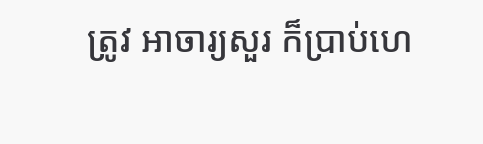ត្រូវ អាចារ្យសួរ ក៏ប្រាប់ហេ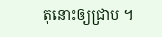តុនោះឲ្យជ្រាប ។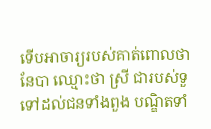ទើបអាចារ្យរបស់គាត់ពោលថា នែបា ឈ្មោះថា ស្រី ជារបស់ទួទៅដល់ជនទាំងពួង បណ្ឌិតទាំ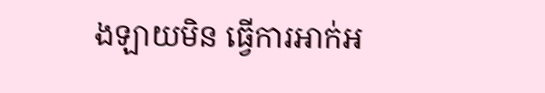ងឡាយមិន ធ្វើការអាក់អ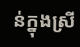ន់ក្នុងស្រី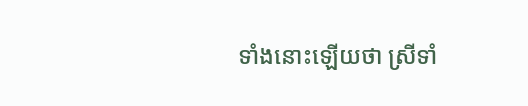ទាំងនោះឡើយថា ស្រីទាំ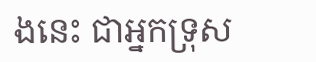ងនេះ ជាអ្នកទ្រុស